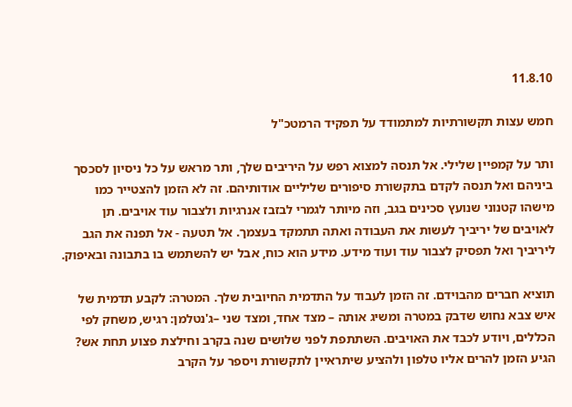11.8.10

חמש עצות תקשורתיות למתמודד על תפקיד הרמטכ"ל

ותר על קמפיין שלילי. אל תנסה למצוא רפש על היריבים שלך, ותר מראש על כל ניסיון לסכסך ביניהם ואל תנסה לקדם בתקשורת סיפורים שליליים אודותיהם. זה לא הזמן להצטייר כמו מישהו קטנוני שנועץ סכינים בגב, וזה מיותר לגמרי לבזבז אנרגיות ולצבור עוד אויבים. תן לאויבים של יריביך לעשות את העבודה ואתה תתמקד בעצמך. אל תטעה - אל תפנה את הגב ליריביך ואל תפסיק לצבור עוד ועוד מידע. מידע הוא כוח, אבל יש להשתמש בו בתבונה ובאיפוק.

תוציא חברים מהבוידם. זה הזמן לעבוד על התדמית החיובית שלך. המטרה: לקבע תדמית של איש צבא נחוש שדבק במטרה ומשיג אותה – מצד אחד, ומצד שני –ג'נטלמן: רגיש, משחק לפי הכללים, ויודע לכבד את האויבים. השתתפת לפני שלושים שנה בקרב וחילצת פצוע תחת אש? הגיע הזמן להרים אליו טלפון ולהציע שיתראיין לתקשורת ויספר על הקרב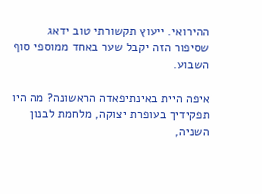ההירואי. ייעוץ תקשורתי טוב ידאג שסיפור הזה יקבל שער באחד ממוספי סוף השבוע.

איפה היית באינתיפאדה הראשונה? מה היו תפקידיך בעופרת יצוקה, מלחמת לבנון השניה,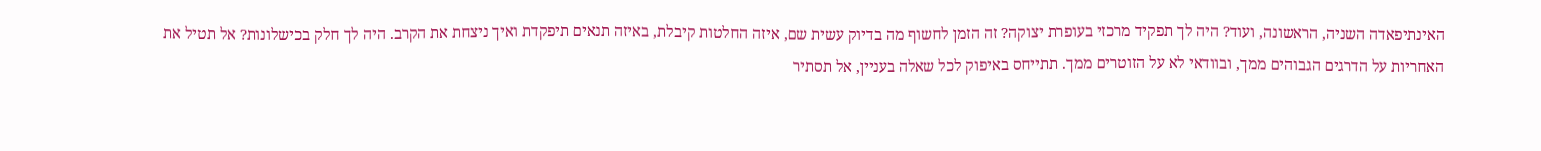האינתיפאדה השניה, הראשונה, ועוד? היה לך תפקיד מרכזי בעופרת יצוקה? זה הזמן לחשוף מה בדיוק עשית שם, איזה החלטות קיבלת, באיזה תנאים תיפקדת ואיך ניצחת את הקרב. היה לך חלק בכישלונות? אל תטיל את האחריות על הדרגים הגבוהים ממך, ובוודאי לא על הזוטרים ממך. תתייחס באיפוק לכל שאלה בעניין, אל תסתיר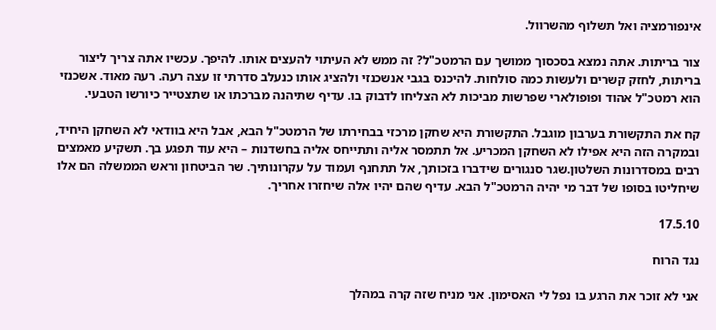אינפורמציה ואל תשלוף מהשרוול.

צור בריתות. אתה נמצא בסכסוך ממושך עם הרמטכ"ל? זה ממש לא העיתוי להעצים אותו. להיפך. עכשיו אתה צריך ליצור בריתות, לחזק קשרים ולעשות כמה סולחות. להיכנס בגבי אנשכנזי ולהציג אותו כנעלב סדרתי זו עצה רעה. רעה מאוד. אשכנזי הוא רמטכ"ל אהוד ופופולארי שפרשות מביכות לא הצליחו לדבוק בו. עדיף שתיהנה מברכתו או שתצטייר כיורשו הטבעי.

קח את התקשורת בערבון מוגבל. התקשורת היא שחקן מרכזי בבחירתו של הרמטכ"ל הבא, אבל היא בוודאי לא השחקן היחיד, ובמקרה הזה היא אפילו לא השחקן המכריע. אל תתמסר אליה ותתייחס אליה בחשדנות – היא עוד תפגע בך. תשקיע מאמצים רבים במסדרונות השלטון.שגר סנגורים שידברו בזכותך, אל תתחנף ועמוד על עקרונותיך. שר הביטחון וראש הממשלה הם אלו שיחליטו בסופו של דבר מי יהיה הרמטכ"ל הבא. עדיף שהם יהיו אלה שיחזרו אחריך.

17.5.10

נגד הרוח

אני לא זוכר את הרגע בו נפל לי האסימון. אני מניח שזה קרה במהלך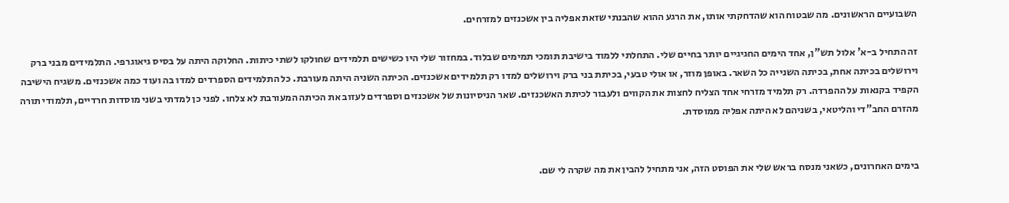השבועיים הראשונים. מה שבטוח הוא שהדחקתי אותו, את הרגע ההוא שהבנתי שזאת אפליה בין אשכנזים למזרחים.

זה התחיל ב-א' אלול תש"ן, אחד הימים החגיגיים יותר בחיים שלי. התחלתי ללמוד בישיבת תומכי תמימים שבלוד. במחזור שלי היו כשישים תלמידים שחולקו לשתי כיתות. החלוקה היתה על בסיס גיאוגרפי. התלמידים מבני ברק וירושלים בכיתה אחת, בכיתה השנייה כל השאר. באופן מוזר, או אולי טבעי, בכיתת בני ברק וירושלים למדו רק תלמידים אשכנזים. הכיתה השניה היתה מעורבת. כל התלמידים הספרדים למדו בה ועוד כמה אשכנזים. משגיח הישיבה הקפיד בקנאות על ההפרדה. רק תלמיד מזרחי אחד הצליח לחצות את הקווים ולעבור לכיתת האשכנזים. שאר הניסיונות של אשכנזים וספרדים לעזוב את הכיתה המעורבת לא צלחו. לפני כן למדתי בשני מוסדות חרדיים, תלמודי תורה מהזרם החב"די והליטאי, בשניהם לא היתה אפליה ממוסדת.


בימים האחרונים, כשאני מנסח בראש שלי את הפוסט הזה, אני מתחיל להבין את מה שקרה לי שם.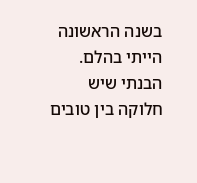בשנה הראשונה הייתי בהלם. הבנתי שיש חלוקה בין טובים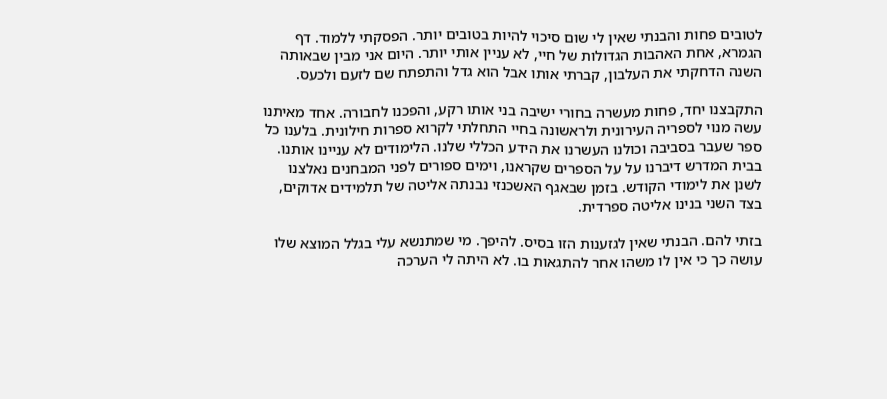לטובים פחות והבנתי שאין לי שום סיכוי להיות בטובים יותר. הפסקתי ללמוד. דף הגמרא, אחת האהבות הגדולות של חיי, לא עניין אותי יותר. היום אני מבין שבאותה השנה הדחקתי את העלבון, קברתי אותו אבל הוא גדל והתפתח שם לזעם ולכעס.

התקבצנו יחד, פחות מעשרה בחורי ישיבה בני אותו רקע, והפכנו לחבורה. אחד מאיתנו עשה מנוי לספריה העירונית ולראשונה בחיי התחלתי לקרוא ספרות חילונית. בלענו כל ספר שעבר בסביבה וכולנו העשרנו את הידע הכללי שלנו. הלימודים לא עניינו אותנו. בבית המדרש דיברנו על על הספרים שקראנו, וימים ספורים לפני המבחנים נאלצנו לשנן את לימודי הקודש. בזמן שבאגף האשכנזי נבנתה אליטה של תלמידים אדוקים, בצד השני בנינו אליטה ספרדית.

בזתי להם. הבנתי שאין לגזענות הזו בסיס. להיפך. מי שמתנשא עלי בגלל המוצא שלו עושה כך כי אין לו משהו אחר להתגאות בו. לא היתה לי הערכה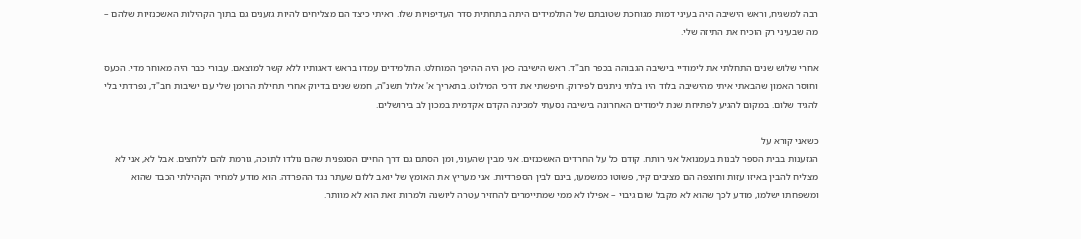רבה למשגיח, וראש הישיבה היה בעיני דמות מגוחכת שטובתם של התלמידים היתה בתחתית סדר העדיפויות שלו. ראיתי כיצד הם מצליחים להיות גזענים גם בתוך הקהילות האשכנזיות שלהם – מה שבעיני רק הוכיח את התיזה שלי.

אחרי שלוש שנים התחלתי את לימודיי בישיבה הגבוהה בכפר חב"ד. ראש הישיבה כאן היה ההיפך המוחלט. התלמידים עמדו בראש דאגותיו ללא קשר למוצאם. עבורי כבר היה מאוחר מדי. הכעס וחוסר האמון שהבאתי איתי מהישיבה בלוד היו בלתי ניתנים לפירוק. חיפשתי את דרכי המילוט. בתאריך א' אלול תשנ"ה, חמש שנים בדיוק אחרי תחילת הרומן שלי עם ישיבות חב"ד, נפרדתי בלי להגיד שלום. במקום להגיע לפתיחת שנת לימודים האחרונה בישיבה נסעתי למכינה הקדם אקדמית במכון לב בירושלים.

כשאני קורא על
הגזענות בבית הספר לבנות בעמנואל אני רותח. קודם כל על החרדים האשכנזים. אני מבין שהעוני, ומן הסתם גם דרך החיים הסגפנית שהם נולדו לתוכה, גורמת להם ללחצים. אבל לא, אני לא מצליח להבין באיזו עזות וחוצפה הם מציבים קיר, פשוטו כמשמעו, בינם לבין הספרדיות. אני מעריץ את האומץ של יואב ללום שעתר נגד ההפרדה. הוא מודע למחיר הקהילתי הכבד שהוא ומשפחתו ישלמו, מודע לכך שהוא לא מקבל שום גיבוי – אפילו לא ממי שמתיימרים להחזיר עטרה ליושנה ולמרות זאת הוא לא מוותר.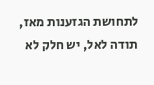לתחושת הגזענות מאז, תודה לאל, יש חלק לא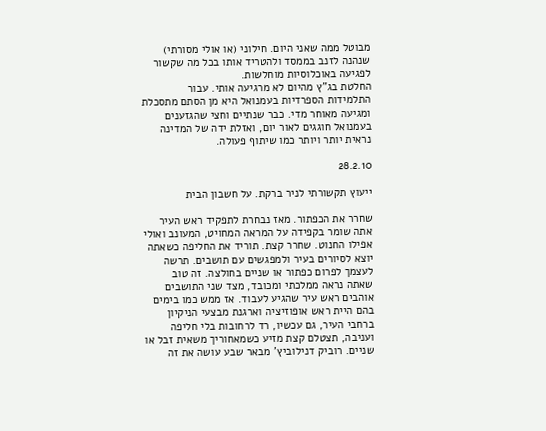מבוטל ממה שאני היום. חילוני (או אולי מסורתי) שנהנה לזנב בממסד ולהטריד אותו בכל מה שקשור לפגיעה באוכלוסיות מוחלשות.
החלטת בג"ץ מהיום לא מרגיעה אותי. עבור התלמידות הספרדיות בעמנואל היא מן הסתם מתסכלת ומגיעה מאוחר מדי. כבר שנתיים וחצי שהגזענים בעמנואל חוגגים לאור יום, ואזלת ידה של המדינה נראית יותר ויותר כמו שיתוף פעולה.

28.2.10

ייעוץ תקשורתי לניר ברקת. על חשבון הבית

שחרר את הכפתור. מאז נבחרת לתפקיד ראש העיר אתה שומר בקפידה על המראה המחויט, המעונב ואולי אפילו החנוט. שחרר קצת. תוריד את החליפה כשאתה יוצא לסיורים בעיר ולמפגשים עם תושבים. תרשה לעצמך לפרום כפתור או שניים בחולצה. זה טוב שאתה נראה ממלכתי ומכובד, מצד שני התושבים אוהבים ראש עיר שהגיע לעבוד. אז ממש כמו בימים בהם היית ראש אופוזיציה וארגנת מבצעי הניקיון ברחבי העיר, גם עכשיו, רד לרחובות בלי חליפה ועניבה, תצטלם קצת מזיע כשמאחוריך משאית זבל או שניים. רוביק דנילוביץ' מבאר שבע עושה את זה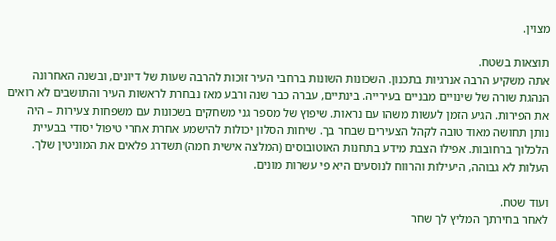מצוין.

תוצאות בשטח.
אתה משקיע הרבה אנרגיות בתכנון. השכונות השונות ברחבי העיר זוכות להרבה שעות של דיונים, ובשנה האחרונה הנהגת שורה של שינויים מבניים בעירייה. בינתיים, עברה כבר שנה ורבע מאז נבחרת לראשות העיר והתושבים לא רואים את הפירות. הגיע הזמן לעשות משהו עם נראות. שיפוץ של מספר גני משחקים בשכונות עם משפחות צעירות – היה נותן תחושה מאוד טובה לקהל הצעירים שבחר בך. שיחות הסלון יכולות להישמע אחרת אחרי טיפול יסודי בבעיית הלכלוך ברחובות. אפילו הצבת מידע בתחנות האוטובוסים (המלצה אישית חמה) תשדרג פלאים את המוניטין שלך. העלות לא גבוהה, היעילות והרווח לנוסעים היא פי עשרות מונים.

ועוד שטח.
לאחר בחירתך המליץ לך שחר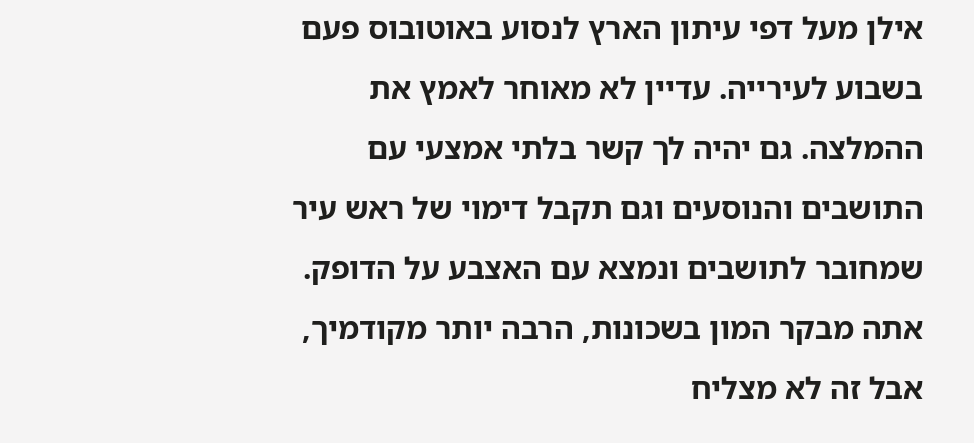אילן מעל דפי עיתון הארץ לנסוע באוטובוס פעם בשבוע לעירייה. עדיין לא מאוחר לאמץ את ההמלצה. גם יהיה לך קשר בלתי אמצעי עם התושבים והנוסעים וגם תקבל דימוי של ראש עיר שמחובר לתושבים ונמצא עם האצבע על הדופק. אתה מבקר המון בשכונות, הרבה יותר מקודמיך, אבל זה לא מצליח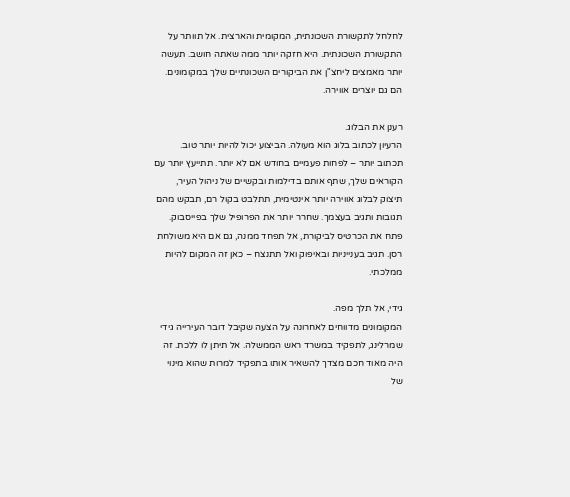לחלחל לתקשורת השכונתית, המקומית והארצית. אל תוותר על התקשורת השכונתית. היא חזקה יותר ממה שאתה חושב. תעשה יותר מאמצים ליחצ"ן את הביקורים השכונתיים שלך במקומונים. הם גם יוצרים אווירה.

רענן את הבלוג.
הרעיון לכתוב בלוג הוא מעולה. הביצוע יכול להיות יותר טוב. תכתוב יותר – לפחות פעמיים בחודש אם לא יותר. תתייעץ יותר עם הקוראים שלך, שתף אותם בדילמות ובקשיים של ניהול העיר, תיצוק לבלוג אווירה יותר אינטימית, תתלבט בקול רם, תבקש מהם תגובות ותגיב בעצמך. שחרר יותר את הפרופיל שלך בפייסבוק. פתח את הכרטיס לביקורת, אל תפחד ממנה, גם אם היא משולחת רסן. תגיב בענייניות ובאיפוק ואל תתנצח – כאן זה המקום להיות ממלכתי.

גידי, אל תלך מפה.
המקומונים מדווחים לאחרונה על הצעה שקיבל דובר העירייה גידי שמרלינג, לתפקיד במשרד ראש הממשלה. אל תיתן לו ללכת. זה היה מאוד חכם מצדך להשאיר אותו בתפקיד למרות שהוא מינוי של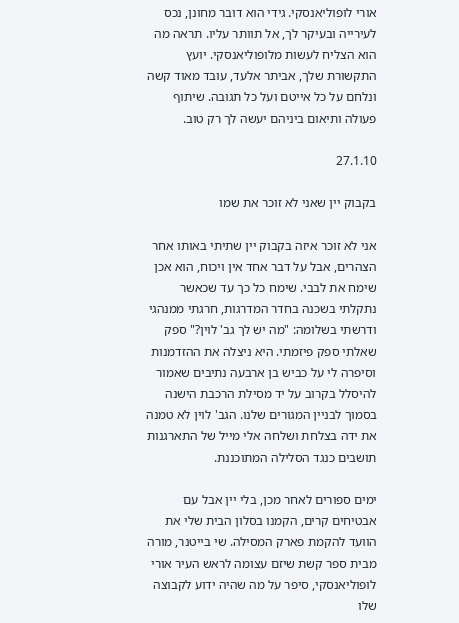אורי לופוליאנסקי. גידי הוא דובר מחונן, נכס לעירייה ובעיקר לך, אל תוותר עליו. תראה מה הוא הצליח לעשות מלופוליאנסקי. יועץ התקשורת שלך, אביתר אלעד, עובד מאוד קשה ונלחם על כל אייטם ועל כל תגובה. שיתוף פעולה ותיאום ביניהם יעשה לך רק טוב.

27.1.10

בקבוק יין שאני לא זוכר את שמו

אני לא זוכר איזה בקבוק יין שתיתי באותו אחר הצהרים, אבל על דבר אחד אין ויכוח, הוא אכן שימח את לבבי. שימח כל כך עד שכאשר נתקלתי בשכנה בחדר המדרגות, חרגתי ממנהגי ודרשתי בשלומה: "מה יש לך גב' לוין?" ספק שאלתי ספק פיזמתי. היא ניצלה את ההזדמנות וסיפרה לי על כביש בן ארבעה נתיבים שאמור להיסלל בקרוב על יד מסילת הרכבת הישנה בסמוך לבניין המגורים שלנו. הגב' לוין לא טמנה את ידה בצלחת ושלחה אלי מייל של התארגנות תושבים כנגד הסלילה המתוכננת.

ימים ספורים לאחר מכן, בלי יין אבל עם אבטיחים קרים, הקמנו בסלון הבית שלי את הוועד להקמת פארק המסילה. שי בייטנר, מורה מבית ספר קשת שיזם עצומה לראש העיר אורי לופוליאנסקי, סיפר על מה שהיה ידוע לקבוצה שלו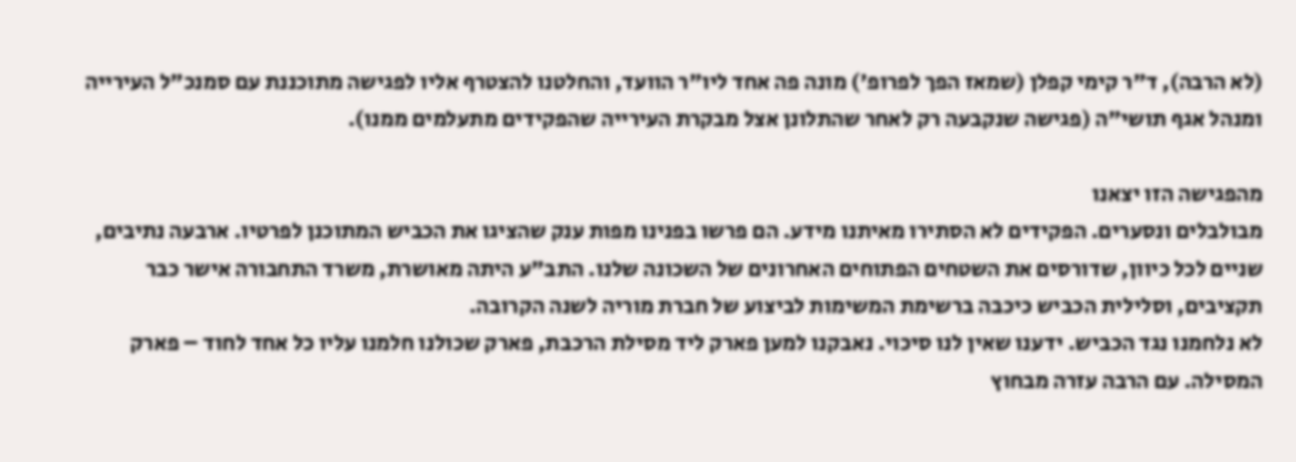(לא הרבה), ד"ר קימי קפלן (שמאז הפך לפרופ') מונה פה אחד ליו"ר הוועד, והחלטנו להצטרף אליו לפגישה מתוכננת עם סמנכ"ל העירייה ומנהל אגף תושי"ה (פגישה שנקבעה רק לאחר שהתלונן אצל מבקרת העירייה שהפקידים מתעלמים ממנו).

מהפגישה הזו יצאנו
מבולבלים ונסערים. הפקידים לא הסתירו מאיתנו מידע. הם פרשו בפנינו מפות ענק שהציגו את הכביש המתוכנן לפרטיו. ארבעה נתיבים, שניים לכל כיוון, שדורסים את השטחים הפתוחים האחרונים של השכונה שלנו. התב"ע היתה מאושרת, משרד התחבורה אישר כבר תקציבים, וסלילית הכביש כיכבה ברשימת המשימות לביצוע של חברת מוריה לשנה הקרובה.
לא נלחמנו נגד הכביש. ידענו שאין לנו סיכוי. נאבקנו למען פארק ליד מסילת הרכבת, פארק שכולנו חלמנו עליו כל אחד לחוד – פארק המסילה. עם הרבה עזרה מבחוץ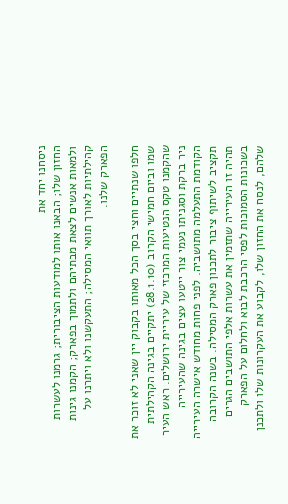ניסחנו יחד את
החזון שלו; הבאנו אותו למודעות הציבורית; גרמנו לעשרות ולמאות אנשים לצאת מבתיהם ולתמוך בפארק; הקמנו גינות קהילתיות לאורך תוואי המסילה; התעקשנו ולא ויתרנו על הפארק שלנו.

חלפו שנתיים וחצי בסך הכל מאותו בקבוק יין שאני לא זוכר את שמו וביום חמישי הקרוב (28.1.10) יתקיים בגינה הקהילתית שהקמנו טקס הנטיעות המרכזי של עיריית ירושלים. ראש העיר ניר ברקת וסגניתו נעמי צור ייטעו עצים בגינה שהעירייה הקודמת התעלמה מתושביה. לפני פחות מחודש אישרה העירייה תקציב לשיתוף ציבור לתכנון פארק המסילה. בשנה הקרובה תהיה זו העירייה שתזמין את עשרות אלפי התושבים הגרים בשכונות הסמוכות לפסי הרכבת לבוא ולחלום על הפארק שלהם, לנסח את החזון שלו, לקבוע את העקרונות שלו ולתכנן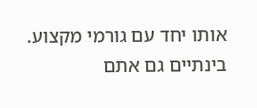אותו יחד עם גורמי מקצוע. בינתיים גם אתם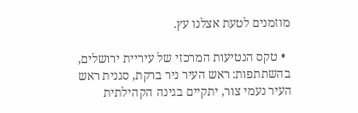מוזמנים לטעת אצלנו עץ.

  • טקס הנטיעות המרכזי של עיריית ירושלים, בהשתתפות: ראש העיר ניר ברקת, סגנית ראש העיר נעמי צור, יתקיים בגינה הקהילתית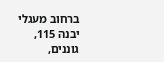ברחוב מעגלי יבנה 115, גוננים,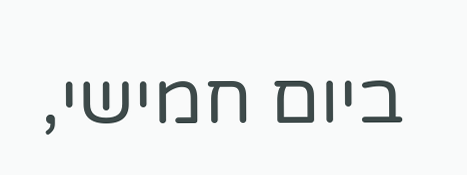ביום חמישי,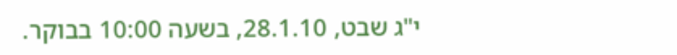י"ג שבט, 28.1.10, בשעה 10:00 בבוקר.